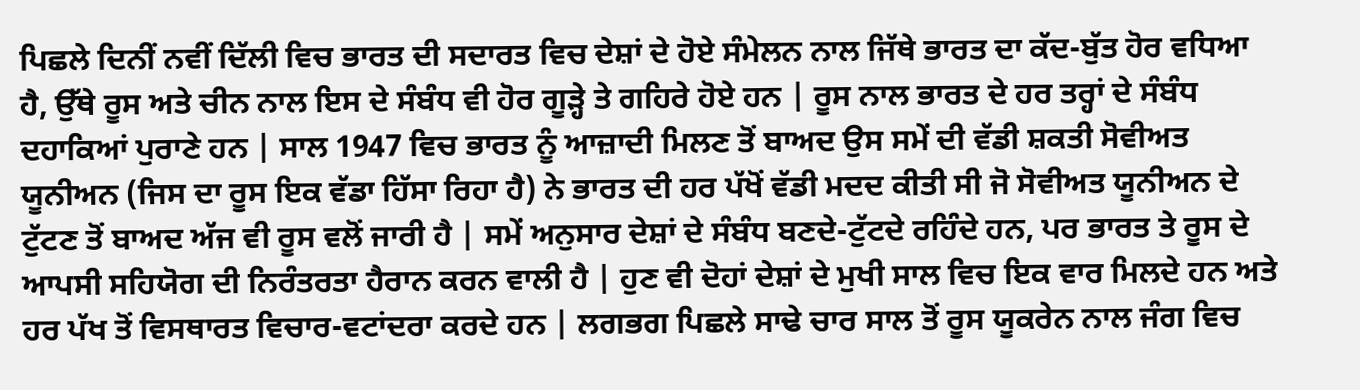ਪਿਛਲੇ ਦਿਨੀਂ ਨਵੀਂ ਦਿੱਲੀ ਵਿਚ ਭਾਰਤ ਦੀ ਸਦਾਰਤ ਵਿਚ ਦੇਸ਼ਾਂ ਦੇ ਹੋਏ ਸੰਮੇਲਨ ਨਾਲ ਜਿੱਥੇ ਭਾਰਤ ਦਾ ਕੱਦ-ਬੁੱਤ ਹੋਰ ਵਧਿਆ ਹੈ, ਉੱਥੇ ਰੂਸ ਅਤੇ ਚੀਨ ਨਾਲ ਇਸ ਦੇ ਸੰਬੰਧ ਵੀ ਹੋਰ ਗੂੜ੍ਹੇ ਤੇ ਗਹਿਰੇ ਹੋਏ ਹਨ | ਰੂਸ ਨਾਲ ਭਾਰਤ ਦੇ ਹਰ ਤਰ੍ਹਾਂ ਦੇ ਸੰਬੰਧ ਦਹਾਕਿਆਂ ਪੁਰਾਣੇ ਹਨ | ਸਾਲ 1947 ਵਿਚ ਭਾਰਤ ਨੂੰ ਆਜ਼ਾਦੀ ਮਿਲਣ ਤੋਂ ਬਾਅਦ ਉਸ ਸਮੇਂ ਦੀ ਵੱਡੀ ਸ਼ਕਤੀ ਸੋਵੀਅਤ ਯੂਨੀਅਨ (ਜਿਸ ਦਾ ਰੂਸ ਇਕ ਵੱਡਾ ਹਿੱਸਾ ਰਿਹਾ ਹੈ) ਨੇ ਭਾਰਤ ਦੀ ਹਰ ਪੱਖੋਂ ਵੱਡੀ ਮਦਦ ਕੀਤੀ ਸੀ ਜੋ ਸੋਵੀਅਤ ਯੂਨੀਅਨ ਦੇ ਟੁੱਟਣ ਤੋਂ ਬਾਅਦ ਅੱਜ ਵੀ ਰੂਸ ਵਲੋਂ ਜਾਰੀ ਹੈ | ਸਮੇਂ ਅਨੁਸਾਰ ਦੇਸ਼ਾਂ ਦੇ ਸੰਬੰਧ ਬਣਦੇ-ਟੁੱਟਦੇ ਰਹਿੰਦੇ ਹਨ, ਪਰ ਭਾਰਤ ਤੇ ਰੂਸ ਦੇ ਆਪਸੀ ਸਹਿਯੋਗ ਦੀ ਨਿਰੰਤਰਤਾ ਹੈਰਾਨ ਕਰਨ ਵਾਲੀ ਹੈ | ਹੁਣ ਵੀ ਦੋਹਾਂ ਦੇਸ਼ਾਂ ਦੇ ਮੁਖੀ ਸਾਲ ਵਿਚ ਇਕ ਵਾਰ ਮਿਲਦੇ ਹਨ ਅਤੇ ਹਰ ਪੱਖ ਤੋਂ ਵਿਸਥਾਰਤ ਵਿਚਾਰ-ਵਟਾਂਦਰਾ ਕਰਦੇ ਹਨ | ਲਗਭਗ ਪਿਛਲੇ ਸਾਢੇ ਚਾਰ ਸਾਲ ਤੋਂ ਰੂਸ ਯੂਕਰੇਨ ਨਾਲ ਜੰਗ ਵਿਚ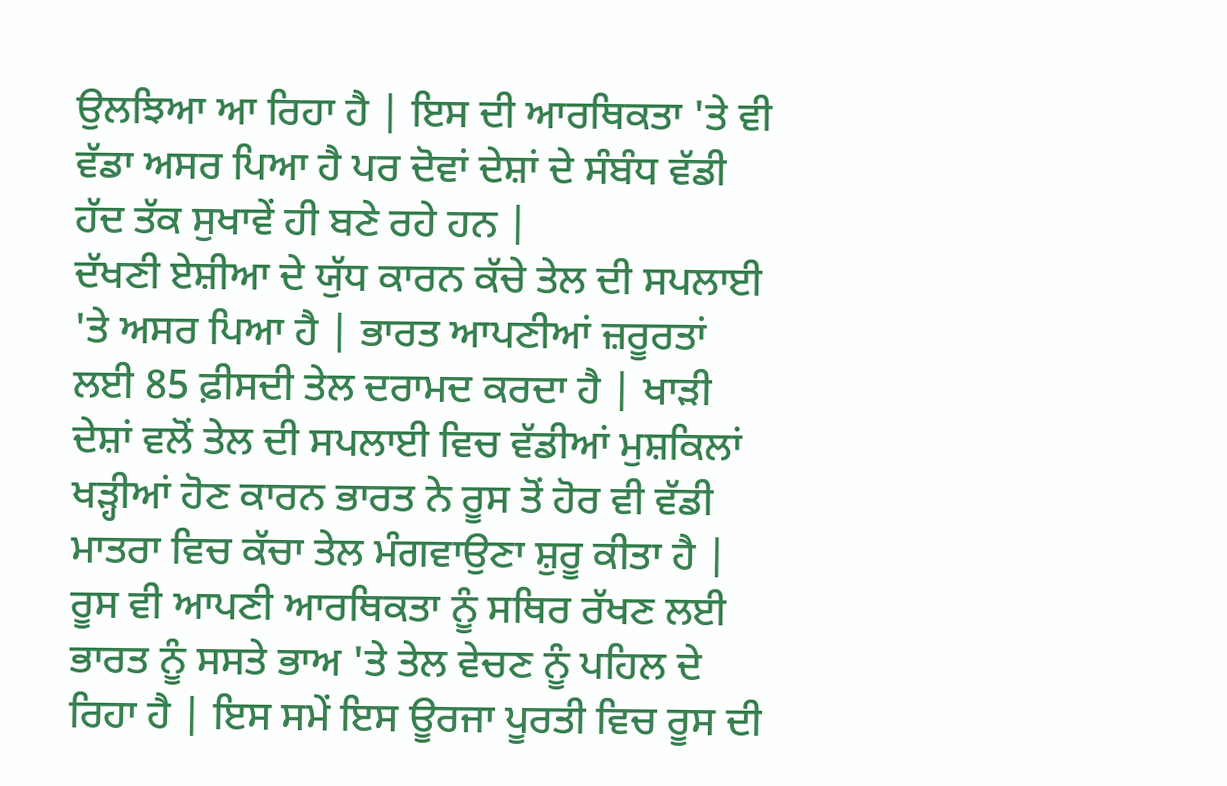ਉਲਝਿਆ ਆ ਰਿਹਾ ਹੈ | ਇਸ ਦੀ ਆਰਥਿਕਤਾ 'ਤੇ ਵੀ ਵੱਡਾ ਅਸਰ ਪਿਆ ਹੈ ਪਰ ਦੋਵਾਂ ਦੇਸ਼ਾਂ ਦੇ ਸੰਬੰਧ ਵੱਡੀ ਹੱਦ ਤੱਕ ਸੁਖਾਵੇਂ ਹੀ ਬਣੇ ਰਹੇ ਹਨ |
ਦੱਖਣੀ ਏਸ਼ੀਆ ਦੇ ਯੁੱਧ ਕਾਰਨ ਕੱਚੇ ਤੇਲ ਦੀ ਸਪਲਾਈ 'ਤੇ ਅਸਰ ਪਿਆ ਹੈ | ਭਾਰਤ ਆਪਣੀਆਂ ਜ਼ਰੂਰਤਾਂ ਲਈ 85 ਫ਼ੀਸਦੀ ਤੇਲ ਦਰਾਮਦ ਕਰਦਾ ਹੈ | ਖਾੜੀ ਦੇਸ਼ਾਂ ਵਲੋਂ ਤੇਲ ਦੀ ਸਪਲਾਈ ਵਿਚ ਵੱਡੀਆਂ ਮੁਸ਼ਕਿਲਾਂ ਖੜ੍ਹੀਆਂ ਹੋਣ ਕਾਰਨ ਭਾਰਤ ਨੇ ਰੂਸ ਤੋਂ ਹੋਰ ਵੀ ਵੱਡੀ ਮਾਤਰਾ ਵਿਚ ਕੱਚਾ ਤੇਲ ਮੰਗਵਾਉਣਾ ਸ਼ੁਰੂ ਕੀਤਾ ਹੈ | ਰੂਸ ਵੀ ਆਪਣੀ ਆਰਥਿਕਤਾ ਨੂੰ ਸਥਿਰ ਰੱਖਣ ਲਈ ਭਾਰਤ ਨੂੰ ਸਸਤੇ ਭਾਅ 'ਤੇ ਤੇਲ ਵੇਚਣ ਨੂੰ ਪਹਿਲ ਦੇ ਰਿਹਾ ਹੈ | ਇਸ ਸਮੇਂ ਇਸ ਊਰਜਾ ਪੂਰਤੀ ਵਿਚ ਰੂਸ ਦੀ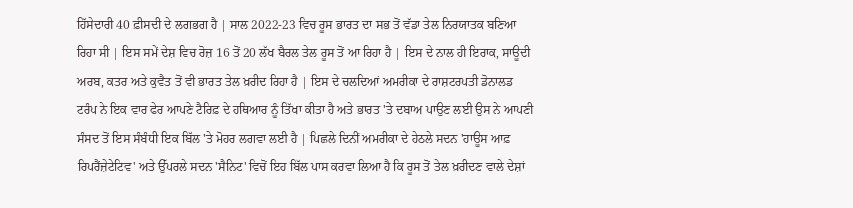ਹਿੱਸੇਦਾਰੀ 40 ਫ਼ੀਸਦੀ ਦੇ ਲਗਭਗ ਹੈ | ਸਾਲ 2022-23 ਵਿਚ ਰੂਸ ਭਾਰਤ ਦਾ ਸਭ ਤੋਂ ਵੱਡਾ ਤੇਲ ਨਿਰਯਾਤਕ ਬਣਿਆ ਰਿਹਾ ਸੀ | ਇਸ ਸਮੇਂ ਦੇਸ਼ ਵਿਚ ਰੋਜ਼ 16 ਤੋਂ 20 ਲੱਖ ਬੈਰਲ ਤੇਲ ਰੂਸ ਤੋਂ ਆ ਰਿਹਾ ਹੈ | ਇਸ ਦੇ ਨਾਲ ਹੀ ਇਰਾਕ, ਸਾਊਦੀ ਅਰਬ, ਕਤਰ ਅਤੇ ਕੁਵੈਤ ਤੋਂ ਵੀ ਭਾਰਤ ਤੇਲ ਖ਼ਰੀਦ ਰਿਹਾ ਹੈ | ਇਸ ਦੇ ਚਲਦਿਆਂ ਅਮਰੀਕਾ ਦੇ ਰਾਸ਼ਟਰਪਤੀ ਡੋਨਾਲਡ ਟਰੰਪ ਨੇ ਇਕ ਵਾਰ ਫੇਰ ਆਪਣੇ ਟੈਰਿਫ਼ ਦੇ ਹਥਿਆਰ ਨੂੰ ਤਿੱਖਾ ਕੀਤਾ ਹੈ ਅਤੇ ਭਾਰਤ 'ਤੇ ਦਬਾਅ ਪਾਉਣ ਲਈ ਉਸ ਨੇ ਆਪਣੀ ਸੰਸਦ ਤੋਂ ਇਸ ਸੰਬੰਧੀ ਇਕ ਬਿੱਲ 'ਤੇ ਮੋਹਰ ਲਗਵਾ ਲਈ ਹੈ | ਪਿਛਲੇ ਦਿਨੀਂ ਅਮਰੀਕਾ ਦੇ ਹੇਠਲੇ ਸਦਨ 'ਹਾਊਸ ਆਫ਼ ਰਿਪਰੈਂਜ਼ੇਟੇਟਿਵ' ਅਤੇ ਉੱਪਰਲੇ ਸਦਨ 'ਸੈਨਿਟ' ਵਿਚੋਂ ਇਹ ਬਿੱਲ ਪਾਸ ਕਰਵਾ ਲਿਆ ਹੈ ਕਿ ਰੂਸ ਤੋਂ ਤੇਲ ਖ਼ਰੀਦਣ ਵਾਲੇ ਦੇਸ਼ਾਂ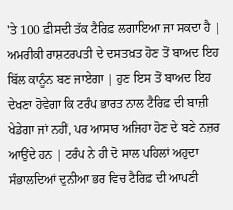'ਤੇ 100 ਫ਼ੀਸਦੀ ਤੱਕ ਟੈਰਿਫ਼ ਲਗਾਇਆ ਜਾ ਸਕਦਾ ਹੈ | ਅਮਰੀਕੀ ਰਾਸ਼ਟਰਪਤੀ ਦੇ ਦਸਤਖ਼ਤ ਹੋਣ ਤੋਂ ਬਾਅਦ ਇਹ ਬਿੱਲ ਕਾਨੂੰਨ ਬਣ ਜਾਏਗਾ | ਹੁਣ ਇਸ ਤੋਂ ਬਾਅਦ ਇਹ ਦੇਖਣਾ ਹੋਵੇਗਾ ਕਿ ਟਰੰਪ ਭਾਰਤ ਨਾਲ ਟੈਰਿਫ਼ ਦੀ ਬਾਜ਼ੀ ਖੇਡੇਗਾ ਜਾਂ ਨਹੀਂ, ਪਰ ਆਸਾਰ ਅਜਿਹਾ ਹੋਣ ਦੇ ਬਣੇ ਨਜ਼ਰ ਆਉਂਦੇ ਹਨ | ਟਰੰਪ ਨੇ ਹੀ ਦੋ ਸਾਲ ਪਹਿਲਾਂ ਅਹੁਦਾ ਸੰਭਾਲਦਿਆਂ ਦੁਨੀਆ ਭਰ ਵਿਚ ਟੈਰਿਫ਼ ਦੀ ਆਪਣੀ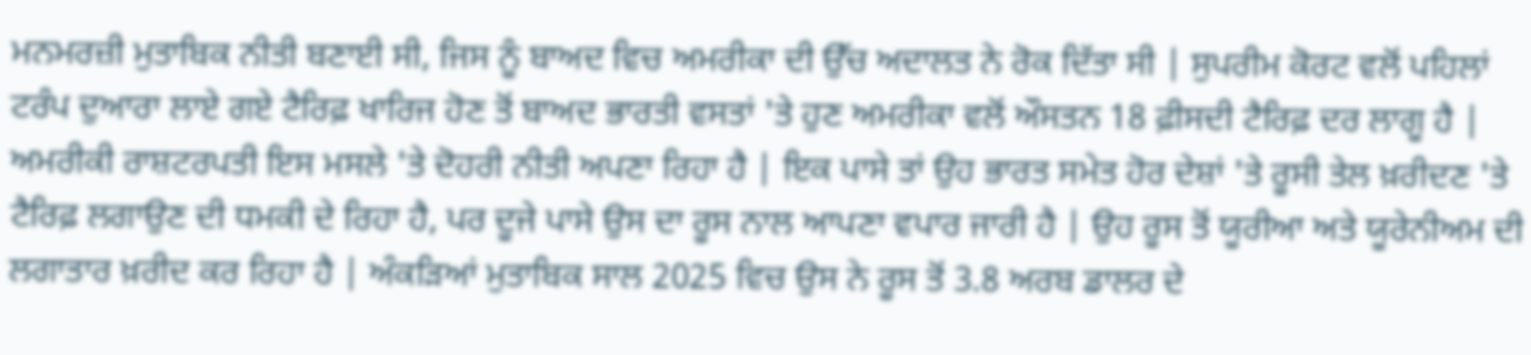ਮਨਮਰਜ਼ੀ ਮੁਤਾਬਿਕ ਨੀਤੀ ਬਣਾਈ ਸੀ, ਜਿਸ ਨੂੰ ਬਾਅਦ ਵਿਚ ਅਮਰੀਕਾ ਦੀ ਉੱਚ ਅਦਾਲਤ ਨੇ ਰੋਕ ਦਿੱਤਾ ਸੀ | ਸੁਪਰੀਮ ਕੋਰਟ ਵਲੋਂ ਪਹਿਲਾਂ ਟਰੰਪ ਦੁਆਰਾ ਲਾਏ ਗਏ ਟੈਰਿਫ਼ ਖਾਰਿਜ ਹੋਣ ਤੋਂ ਬਾਅਦ ਭਾਰਤੀ ਵਸਤਾਂ 'ਤੇ ਹੁਣ ਅਮਰੀਕਾ ਵਲੋਂ ਔਸਤਨ 18 ਫ਼ੀਸਦੀ ਟੈਰਿਫ਼ ਦਰ ਲਾਗੂ ਹੈ |
ਅਮਰੀਕੀ ਰਾਸ਼ਟਰਪਤੀ ਇਸ ਮਸਲੇ 'ਤੇ ਦੋਹਰੀ ਨੀਤੀ ਅਪਣਾ ਰਿਹਾ ਹੈ | ਇਕ ਪਾਸੇ ਤਾਂ ਉਹ ਭਾਰਤ ਸਮੇਤ ਹੋਰ ਦੇਸ਼ਾਂ 'ਤੇ ਰੂਸੀ ਤੇਲ ਖ਼ਰੀਦਣ 'ਤੇ ਟੈਰਿਫ਼ ਲਗਾਉਣ ਦੀ ਧਮਕੀ ਦੇ ਰਿਹਾ ਹੈ, ਪਰ ਦੂਜੇ ਪਾਸੇ ਉਸ ਦਾ ਰੂਸ ਨਾਲ ਆਪਣਾ ਵਪਾਰ ਜਾਰੀ ਹੈ | ਉਹ ਰੂਸ ਤੋਂ ਯੂਰੀਆ ਅਤੇ ਯੂਰੇਨੀਅਮ ਦੀ ਲਗਾਤਾਰ ਖ਼ਰੀਦ ਕਰ ਰਿਹਾ ਹੈ | ਅੰਕੜਿਆਂ ਮੁਤਾਬਿਕ ਸਾਲ 2025 ਵਿਚ ਉਸ ਨੇ ਰੂਸ ਤੋਂ 3.8 ਅਰਬ ਡਾਲਰ ਦੇ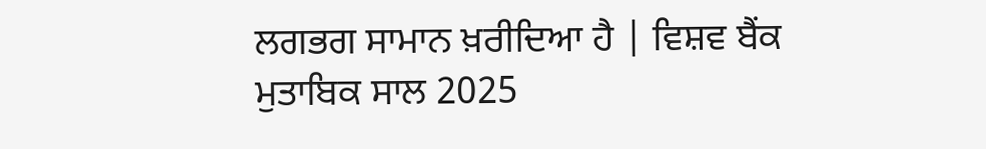ਲਗਭਗ ਸਾਮਾਨ ਖ਼ਰੀਦਿਆ ਹੈ | ਵਿਸ਼ਵ ਬੈਂਕ ਮੁਤਾਬਿਕ ਸਾਲ 2025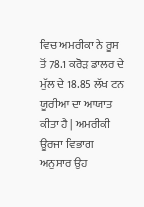ਵਿਚ ਅਮਰੀਕਾ ਨੇ ਰੂਸ ਤੋਂ 78.1 ਕਰੋੜ ਡਾਲਰ ਦੇ ਮੁੱਲ ਦੇ 18.85 ਲੱਖ ਟਨ ਯੂਰੀਆ ਦਾ ਆਯਾਤ ਕੀਤਾ ਹੈ | ਅਮਰੀਕੀ ਊਰਜਾ ਵਿਭਾਗ ਅਨੁਸਾਰ ਉਹ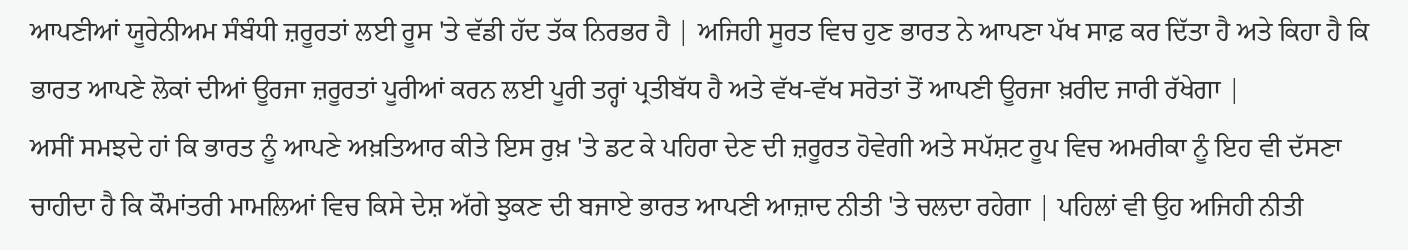ਆਪਣੀਆਂ ਯੂਰੇਨੀਅਮ ਸੰਬੰਧੀ ਜ਼ਰੂਰਤਾਂ ਲਈ ਰੂਸ 'ਤੇ ਵੱਡੀ ਹੱਦ ਤੱਕ ਨਿਰਭਰ ਹੈ | ਅਜਿਹੀ ਸੂਰਤ ਵਿਚ ਹੁਣ ਭਾਰਤ ਨੇ ਆਪਣਾ ਪੱਖ ਸਾਫ਼ ਕਰ ਦਿੱਤਾ ਹੈ ਅਤੇ ਕਿਹਾ ਹੈ ਕਿ ਭਾਰਤ ਆਪਣੇ ਲੋਕਾਂ ਦੀਆਂ ਊਰਜਾ ਜ਼ਰੂਰਤਾਂ ਪੂਰੀਆਂ ਕਰਨ ਲਈ ਪੂਰੀ ਤਰ੍ਹਾਂ ਪ੍ਰਤੀਬੱਧ ਹੈ ਅਤੇ ਵੱਖ-ਵੱਖ ਸਰੋਤਾਂ ਤੋਂ ਆਪਣੀ ਊਰਜਾ ਖ਼ਰੀਦ ਜਾਰੀ ਰੱਖੇਗਾ |
ਅਸੀਂ ਸਮਝਦੇ ਹਾਂ ਕਿ ਭਾਰਤ ਨੂੰ ਆਪਣੇ ਅਖ਼ਤਿਆਰ ਕੀਤੇ ਇਸ ਰੁਖ਼ 'ਤੇ ਡਟ ਕੇ ਪਹਿਰਾ ਦੇਣ ਦੀ ਜ਼ਰੂਰਤ ਹੋਵੇਗੀ ਅਤੇ ਸਪੱਸ਼ਟ ਰੂਪ ਵਿਚ ਅਮਰੀਕਾ ਨੂੰ ਇਹ ਵੀ ਦੱਸਣਾ ਚਾਹੀਦਾ ਹੈ ਕਿ ਕੌਮਾਂਤਰੀ ਮਾਮਲਿਆਂ ਵਿਚ ਕਿਸੇ ਦੇਸ਼ ਅੱਗੇ ਝੁਕਣ ਦੀ ਬਜਾਏ ਭਾਰਤ ਆਪਣੀ ਆਜ਼ਾਦ ਨੀਤੀ 'ਤੇ ਚਲਦਾ ਰਹੇਗਾ | ਪਹਿਲਾਂ ਵੀ ਉਹ ਅਜਿਹੀ ਨੀਤੀ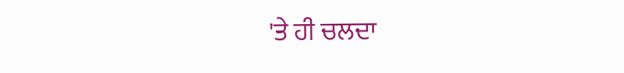'ਤੇ ਹੀ ਚਲਦਾ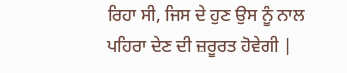ਰਿਹਾ ਸੀ, ਜਿਸ ਦੇ ਹੁਣ ਉਸ ਨੂੰ ਨਾਲ ਪਹਿਰਾ ਦੇਣ ਦੀ ਜ਼ਰੂਰਤ ਹੋਵੇਗੀ |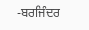-ਬਰਜਿੰਦਰ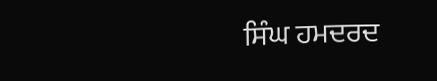ਸਿੰਘ ਹਮਦਰਦ